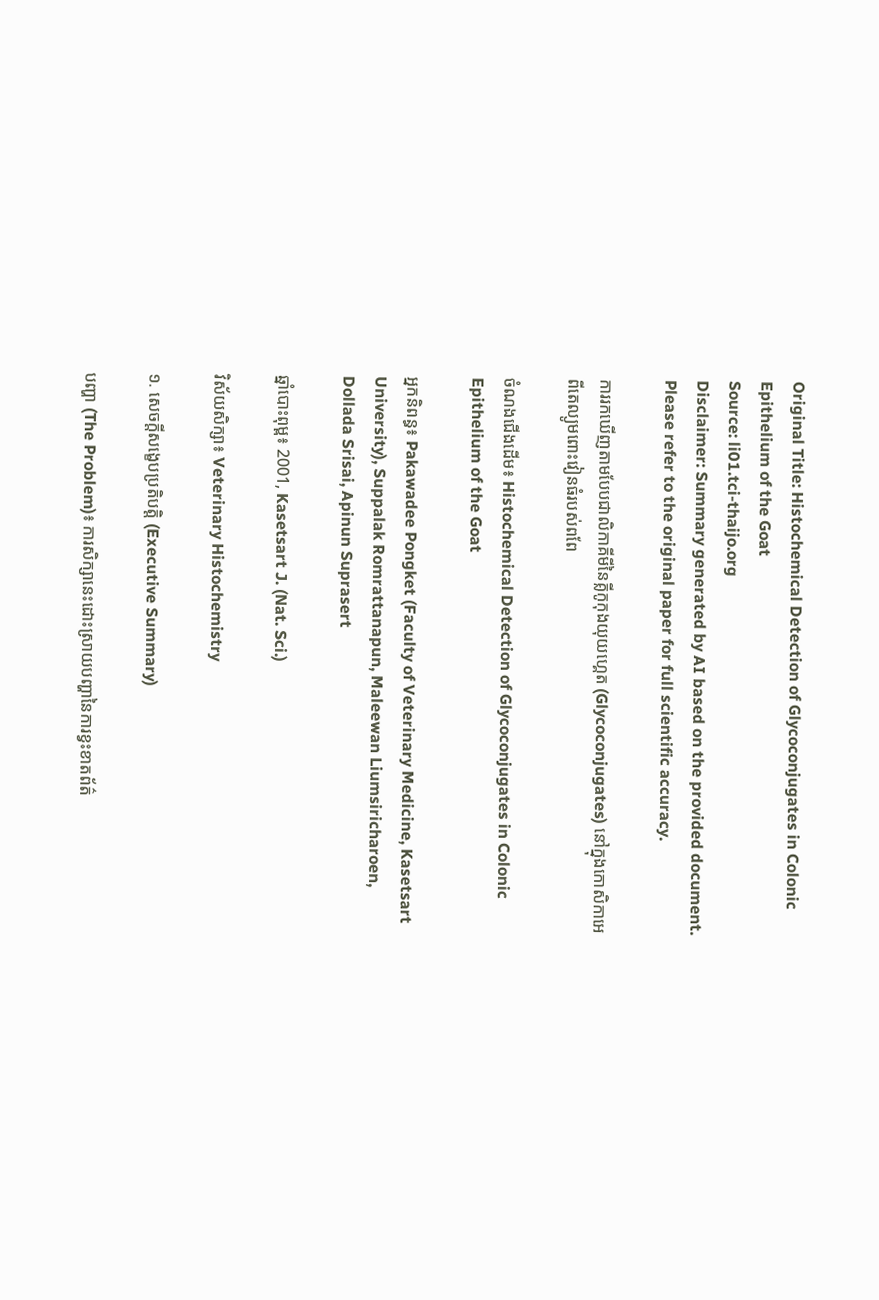Original Title: Histochemical Detection of Glycoconjugates in Colonic Epithelium of the Goat
Source: li01.tci-thaijo.org
Disclaimer: Summary generated by AI based on the provided document. Please refer to the original paper for full scientific accuracy.

ការរកឃើញតាមបែបជាលិកាគីមីនៃគ្លីកូកុងយុយហ្គេត (Glycoconjugates) នៅក្នុងកោសិកាអេពីតេល្យូមពោះវៀនធំរបស់ពពែ

ចំណងជើងដើម៖ Histochemical Detection of Glycoconjugates in Colonic Epithelium of the Goat

អ្នកនិពន្ធ៖ Pakawadee Pongket (Faculty of Veterinary Medicine, Kasetsart University), Suppalak Romrattanapun, Maleewan Liumsiricharoen, Dollada Srisai, Apinun Suprasert

ឆ្នាំបោះពុម្ព៖ 2001, Kasetsart J. (Nat. Sci.)

វិស័យសិក្សា៖ Veterinary Histochemistry

១. សេចក្តីសង្ខេបប្រតិបត្តិ (Executive Summary)

បញ្ហា (The Problem)៖ ការសិក្សានេះដោះស្រាយបញ្ហានៃការខ្វះខាតព័ត៌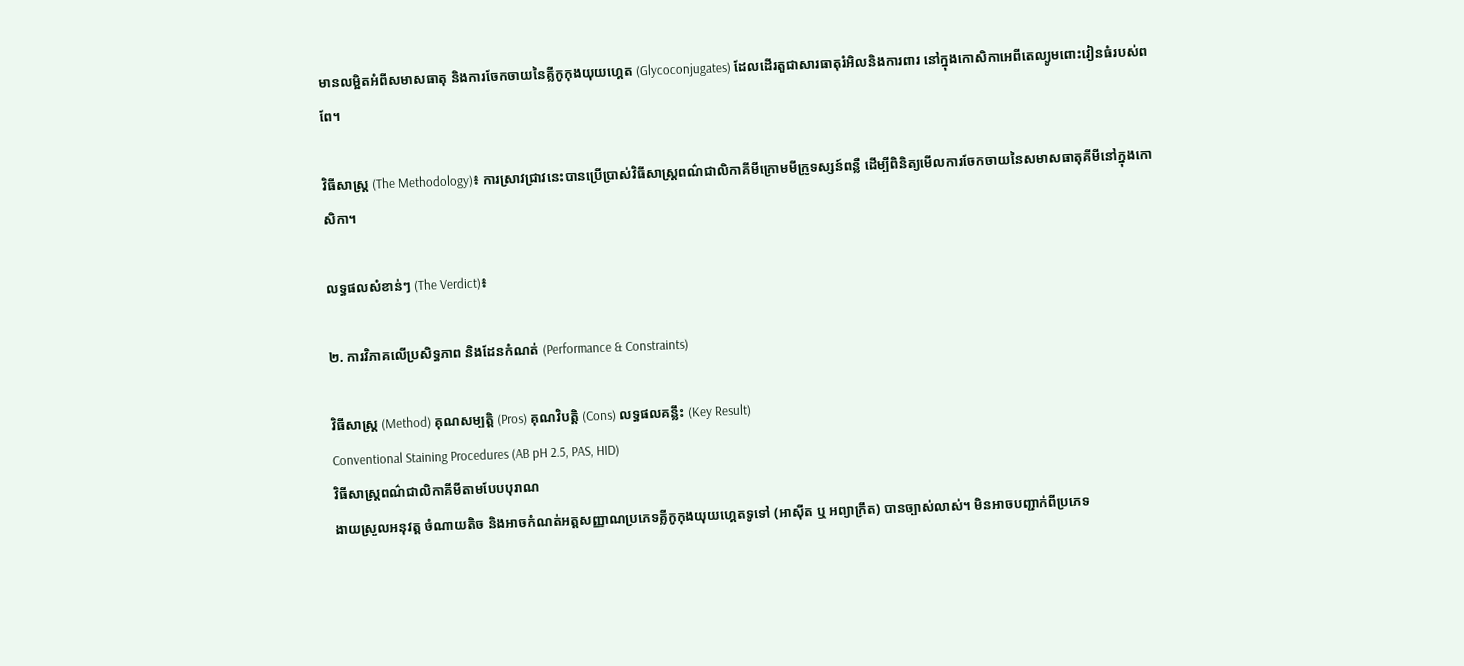មានលម្អិតអំពីសមាសធាតុ និងការចែកចាយនៃគ្លីកូកុងយុយហ្គេត (Glycoconjugates) ដែលដើរតួជាសារធាតុរំអិលនិងការពារ នៅក្នុងកោសិកាអេពីតេល្យូមពោះវៀនធំរបស់ពពែ។

វិធីសាស្ត្រ (The Methodology)៖ ការស្រាវជ្រាវនេះបានប្រើប្រាស់វិធីសាស្ត្រពណ៌ជាលិកាគីមីក្រោមមីក្រូទស្សន៍ពន្លឺ ដើម្បីពិនិត្យមើលការចែកចាយនៃសមាសធាតុគីមីនៅក្នុងកោសិកា។

លទ្ធផលសំខាន់ៗ (The Verdict)៖

២. ការវិភាគលើប្រសិទ្ធភាព និងដែនកំណត់ (Performance & Constraints)

វិធីសាស្ត្រ (Method) គុណសម្បត្តិ (Pros) គុណវិបត្តិ (Cons) លទ្ធផលគន្លឹះ (Key Result)
Conventional Staining Procedures (AB pH 2.5, PAS, HID)
វិធីសាស្ត្រពណ៌ជាលិកាគីមីតាមបែបបុរាណ
ងាយស្រួលអនុវត្ត ចំណាយតិច និងអាចកំណត់អត្តសញ្ញាណប្រភេទគ្លីកូកុងយុយហ្គេតទូទៅ (អាស៊ីត ឬ អព្យាក្រឹត) បានច្បាស់លាស់។ មិនអាចបញ្ជាក់ពីប្រភេទ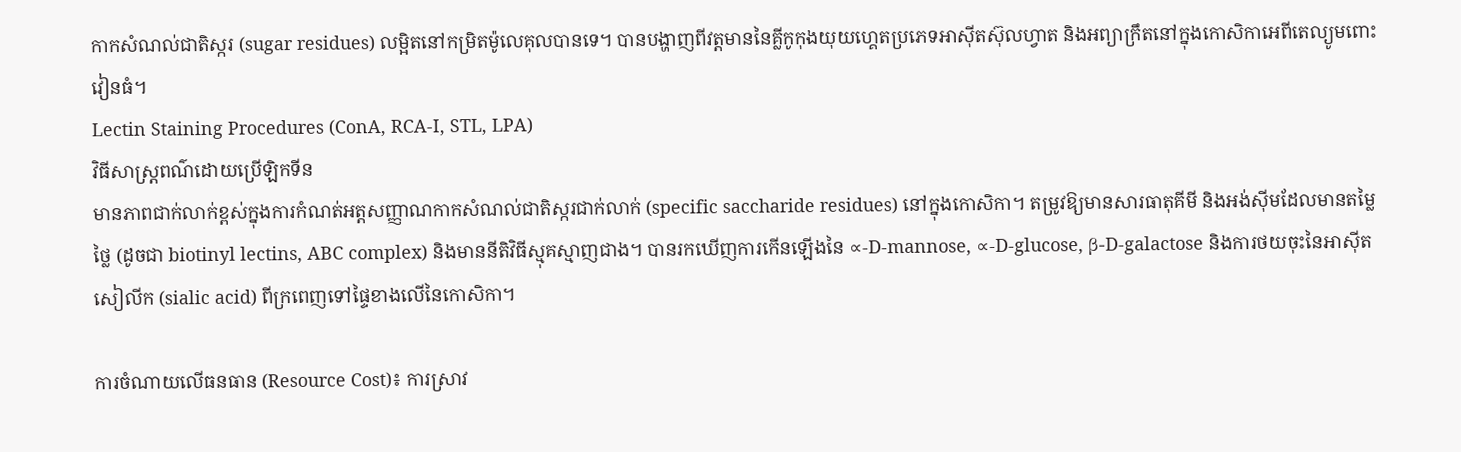កាកសំណល់ជាតិស្ករ (sugar residues) លម្អិតនៅកម្រិតម៉ូលេគុលបានទេ។ បានបង្ហាញពីវត្តមាននៃគ្លីកូកុងយុយហ្គេតប្រភេទអាស៊ីតស៊ុលហ្វាត និងអព្យាក្រឹតនៅក្នុងកោសិកាអេពីតេល្យូមពោះវៀនធំ។
Lectin Staining Procedures (ConA, RCA-I, STL, LPA)
វិធីសាស្ត្រពណ៌ដោយប្រើឡិកទីន
មានភាពជាក់លាក់ខ្ពស់ក្នុងការកំណត់អត្តសញ្ញាណកាកសំណល់ជាតិស្ករជាក់លាក់ (specific saccharide residues) នៅក្នុងកោសិកា។ តម្រូវឱ្យមានសារធាតុគីមី និងអង់ស៊ីមដែលមានតម្លៃថ្លៃ (ដូចជា biotinyl lectins, ABC complex) និងមាននីតិវិធីស្មុគស្មាញជាង។ បានរកឃើញការកើនឡើងនៃ ∝-D-mannose, ∝-D-glucose, β-D-galactose និងការថយចុះនៃអាស៊ីតសៀលីក (sialic acid) ពីក្រពេញទៅផ្ទៃខាងលើនៃកោសិកា។

ការចំណាយលើធនធាន (Resource Cost)៖ ការស្រាវ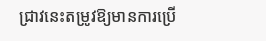ជ្រាវនេះតម្រូវឱ្យមានការប្រើ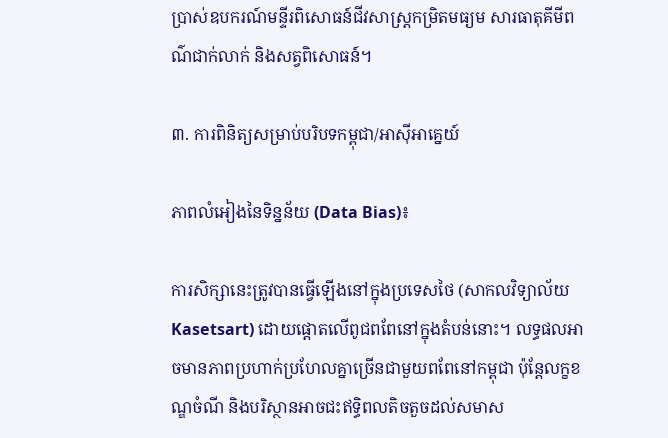ប្រាស់ឧបករណ៍មន្ទីរពិសោធន៍ជីវសាស្រ្តកម្រិតមធ្យម សារធាតុគីមីពណ៌ជាក់លាក់ និងសត្វពិសោធន៍។

៣. ការពិនិត្យសម្រាប់បរិបទកម្ពុជា/អាស៊ីអាគ្នេយ៍

ភាពលំអៀងនៃទិន្នន័យ (Data Bias)៖

ការសិក្សានេះត្រូវបានធ្វើឡើងនៅក្នុងប្រទេសថៃ (សាកលវិទ្យាល័យ Kasetsart) ដោយផ្តោតលើពូជពពែនៅក្នុងតំបន់នោះ។ លទ្ធផលអាចមានភាពប្រហាក់ប្រហែលគ្នាច្រើនជាមួយពពែនៅកម្ពុជា ប៉ុន្តែលក្ខខណ្ឌចំណី និងបរិស្ថានអាចជះឥទ្ធិពលតិចតួចដល់សមាស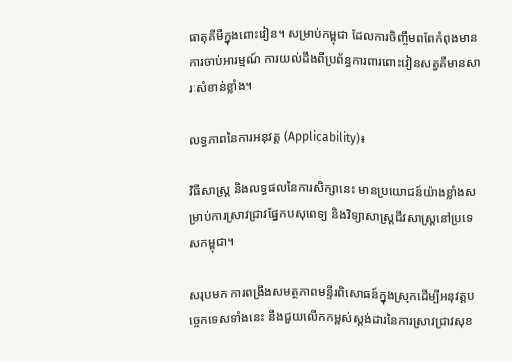ធាតុគីមីក្នុងពោះវៀន។ សម្រាប់កម្ពុជា ដែលការចិញ្ចឹមពពែកំពុងមានការចាប់អារម្មណ៍ ការយល់ដឹងពីប្រព័ន្ធការពារពោះវៀនសត្វគឺមានសារៈសំខាន់ខ្លាំង។

លទ្ធភាពនៃការអនុវត្ត (Applicability)៖

វិធីសាស្ត្រ និងលទ្ធផលនៃការសិក្សានេះ មានប្រយោជន៍យ៉ាងខ្លាំងសម្រាប់ការស្រាវជ្រាវផ្នែកបសុពេទ្យ និងវិទ្យាសាស្ត្រជីវសាស្រ្តនៅប្រទេសកម្ពុជា។

សរុបមក ការពង្រឹងសមត្ថភាពមន្ទីរពិសោធន៍ក្នុងស្រុកដើម្បីអនុវត្តបច្ចេកទេសទាំងនេះ នឹងជួយលើកកម្ពស់ស្តង់ដារនៃការស្រាវជ្រាវសុខ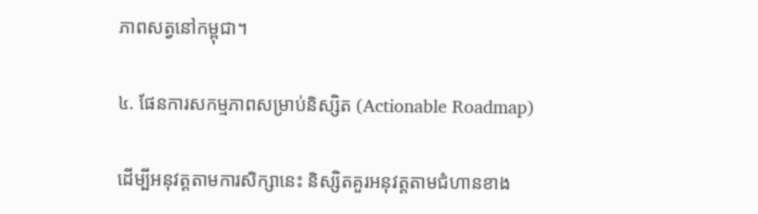ភាពសត្វនៅកម្ពុជា។

៤. ផែនការសកម្មភាពសម្រាប់និស្សិត (Actionable Roadmap)

ដើម្បីអនុវត្តតាមការសិក្សានេះ និស្សិតគួរអនុវត្តតាមជំហានខាង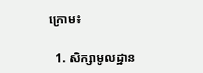ក្រោម៖

  1. សិក្សាមូលដ្ឋាន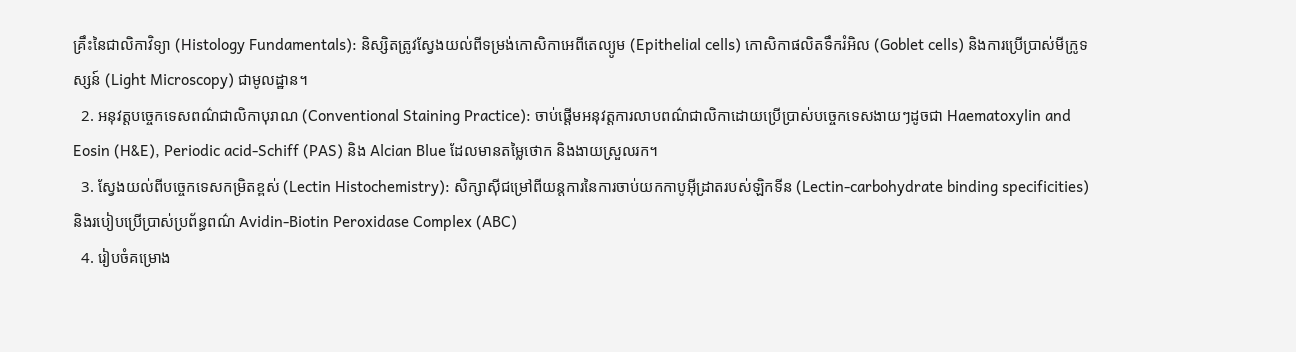គ្រឹះនៃជាលិកាវិទ្យា (Histology Fundamentals): និស្សិតត្រូវស្វែងយល់ពីទម្រង់កោសិកាអេពីតេល្យូម (Epithelial cells) កោសិកាផលិតទឹករំអិល (Goblet cells) និងការប្រើប្រាស់មីក្រូទស្សន៍ (Light Microscopy) ជាមូលដ្ឋាន។
  2. អនុវត្តបច្ចេកទេសពណ៌ជាលិកាបុរាណ (Conventional Staining Practice): ចាប់ផ្តើមអនុវត្តការលាបពណ៌ជាលិកាដោយប្រើប្រាស់បច្ចេកទេសងាយៗដូចជា Haematoxylin and Eosin (H&E), Periodic acid-Schiff (PAS) និង Alcian Blue ដែលមានតម្លៃថោក និងងាយស្រួលរក។
  3. ស្វែងយល់ពីបច្ចេកទេសកម្រិតខ្ពស់ (Lectin Histochemistry): សិក្សាស៊ីជម្រៅពីយន្តការនៃការចាប់យកកាបូអ៊ីដ្រាតរបស់ឡិកទីន (Lectin-carbohydrate binding specificities) និងរបៀបប្រើប្រាស់ប្រព័ន្ធពណ៌ Avidin-Biotin Peroxidase Complex (ABC)
  4. រៀបចំគម្រោង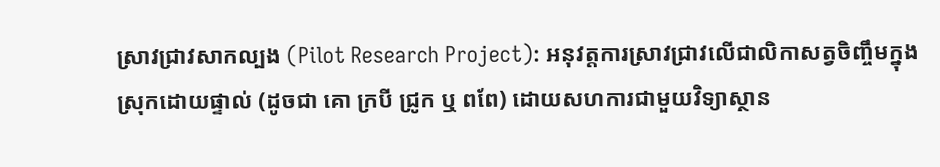ស្រាវជ្រាវសាកល្បង (Pilot Research Project): អនុវត្តការស្រាវជ្រាវលើជាលិកាសត្វចិញ្ចឹមក្នុងស្រុកដោយផ្ទាល់ (ដូចជា គោ ក្របី ជ្រូក ឬ ពពែ) ដោយសហការជាមួយវិទ្យាស្ថាន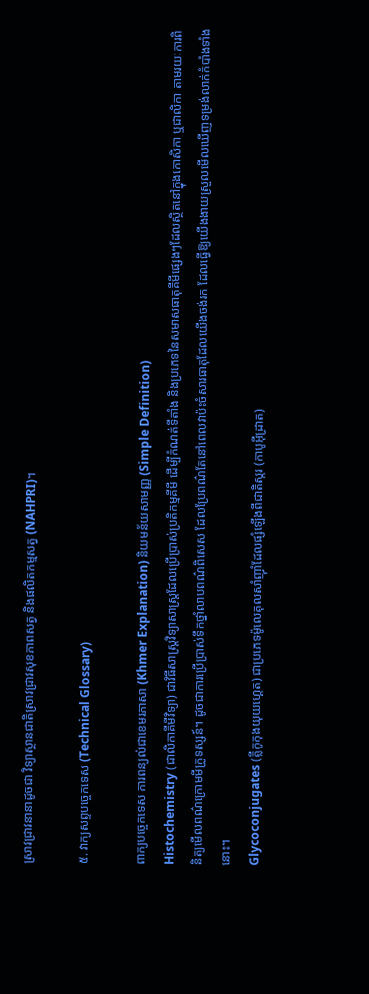ស្រាវជ្រាវនានាដូចជា វិទ្យាស្ថានជាតិស្រាវជ្រាវសុខភាពសត្វ និងផលិតកម្មសត្វ (NAHPRI)។

៥. វាក្យសព្ទបច្ចេកទេស (Technical Glossary)

ពាក្យបច្ចេកទេស ការពន្យល់ជាខេមរភាសា (Khmer Explanation) និយមន័យសាមញ្ញ (Simple Definition)
Histochemistry (ជាលិកាគីមីវិទ្យា) ជាវិធីសាស្ត្រវិទ្យាសាស្ត្រដែលប្រើប្រាស់ប្រតិកម្មគីមី ដើម្បីកំណត់ទីតាំង និងប្រភេទនៃសមាសធាតុគីមីផ្សេងៗដែលស្ថិតនៅក្នុងកោសិកា ឬជាលិកា តាមរយៈការពិនិត្យមើលពណ៌ក្រោមមីក្រូទស្សន៍។ ដូចជាការប្រើប្រាស់ទឹកថ្នាំលាបពណ៌ពិសេស ដែលប្រែពណ៌តែនៅពេលវាប៉ះចំសារធាតុដែលយើងចង់រក ដែលធ្វើឱ្យយើងងាយស្រួលមើលឃើញទម្រង់លាក់កំបាំងទាំងនោះ។
Glycoconjugates (គ្លីកូកុងយុយហ្គេត) ជាប្រភេទម៉ូលេគុលសាំញ៉ាំដែលផ្សំឡើងពីជាតិស្ករ (កាបូអ៊ីដ្រាត)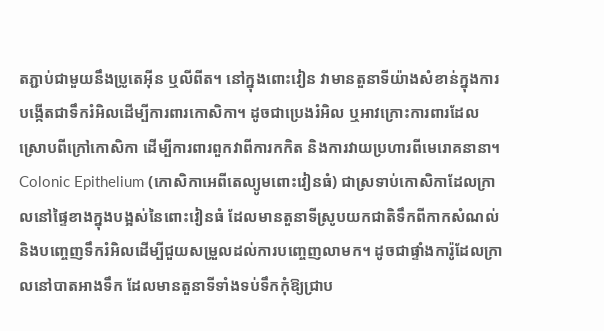តភ្ជាប់ជាមួយនឹងប្រូតេអ៊ីន ឬលីពីត។ នៅក្នុងពោះវៀន វាមានតួនាទីយ៉ាងសំខាន់ក្នុងការបង្កើតជាទឹករំអិលដើម្បីការពារកោសិកា។ ដូចជាប្រេងរំអិល ឬអាវក្រោះការពារដែលស្រោបពីក្រៅកោសិកា ដើម្បីការពារពួកវាពីការកកិត និងការវាយប្រហារពីមេរោគនានា។
Colonic Epithelium (កោសិកាអេពីតេល្យូមពោះវៀនធំ) ជាស្រទាប់កោសិកាដែលក្រាលនៅផ្ទៃខាងក្នុងបង្អស់នៃពោះវៀនធំ ដែលមានតួនាទីស្រូបយកជាតិទឹកពីកាកសំណល់ និងបញ្ចេញទឹករំអិលដើម្បីជួយសម្រួលដល់ការបញ្ចេញលាមក។ ដូចជាផ្ទាំងការ៉ូដែលក្រាលនៅបាតអាងទឹក ដែលមានតួនាទីទាំងទប់ទឹកកុំឱ្យជ្រាប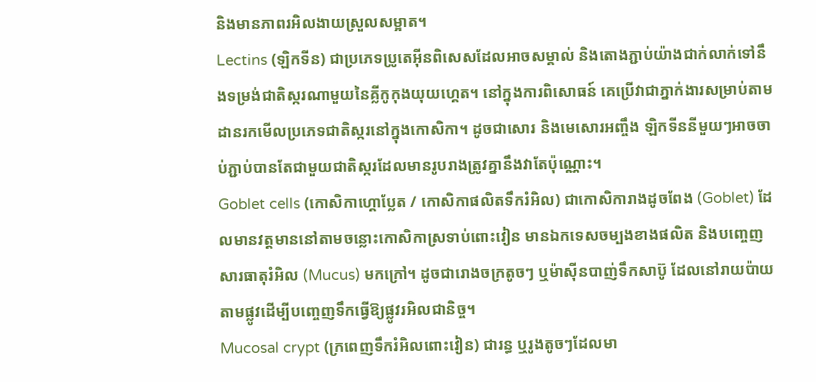និងមានភាពរអិលងាយស្រួលសម្អាត។
Lectins (ឡិកទីន) ជាប្រភេទប្រូតេអ៊ីនពិសេសដែលអាចសម្គាល់ និងតោងភ្ជាប់យ៉ាងជាក់លាក់ទៅនឹងទម្រង់ជាតិស្ករណាមួយនៃគ្លីកូកុងយុយហ្គេត។ នៅក្នុងការពិសោធន៍ គេប្រើវាជាភ្នាក់ងារសម្រាប់តាមដានរកមើលប្រភេទជាតិស្ករនៅក្នុងកោសិកា។ ដូចជាសោរ និងមេសោរអញ្ចឹង ឡិកទីននីមួយៗអាចចាប់ភ្ជាប់បានតែជាមួយជាតិស្ករដែលមានរូបរាងត្រូវគ្នានឹងវាតែប៉ុណ្ណោះ។
Goblet cells (កោសិកាហ្គោប្លែត / កោសិកាផលិតទឹករំអិល) ជាកោសិការាងដូចពែង (Goblet) ដែលមានវត្តមាននៅតាមចន្លោះកោសិកាស្រទាប់ពោះវៀន មានឯកទេសចម្បងខាងផលិត និងបញ្ចេញសារធាតុរំអិល (Mucus) មកក្រៅ។ ដូចជារោងចក្រតូចៗ ឬម៉ាស៊ីនបាញ់ទឹកសាប៊ូ ដែលនៅរាយប៉ាយតាមផ្លូវដើម្បីបញ្ចេញទឹកធ្វើឱ្យផ្លូវរអិលជានិច្ច។
Mucosal crypt (ក្រពេញទឹករំអិលពោះវៀន) ជារន្ធ ឬរូងតូចៗដែលមា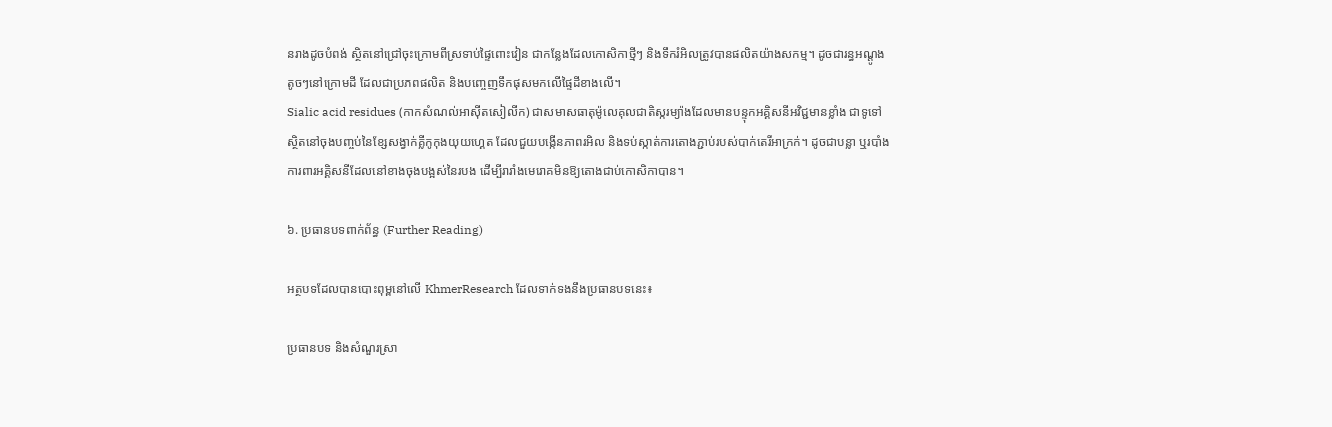នរាងដូចបំពង់ ស្ថិតនៅជ្រៅចុះក្រោមពីស្រទាប់ផ្ទៃពោះវៀន ជាកន្លែងដែលកោសិកាថ្មីៗ និងទឹករំអិលត្រូវបានផលិតយ៉ាងសកម្ម។ ដូចជារន្ធអណ្តូងតូចៗនៅក្រោមដី ដែលជាប្រភពផលិត និងបញ្ចេញទឹកផុសមកលើផ្ទៃដីខាងលើ។
Sialic acid residues (កាកសំណល់អាស៊ីតសៀលីក) ជាសមាសធាតុម៉ូលេគុលជាតិស្ករម្យ៉ាងដែលមានបន្ទុកអគ្គិសនីអវិជ្ជមានខ្លាំង ជាទូទៅស្ថិតនៅចុងបញ្ចប់នៃខ្សែសង្វាក់គ្លីកូកុងយុយហ្គេត ដែលជួយបង្កើនភាពរអិល និងទប់ស្កាត់ការតោងភ្ជាប់របស់បាក់តេរីអាក្រក់។ ដូចជាបន្លា ឬរបាំងការពារអគ្គិសនីដែលនៅខាងចុងបង្អស់នៃរបង ដើម្បីរារាំងមេរោគមិនឱ្យតោងជាប់កោសិកាបាន។

៦. ប្រធានបទពាក់ព័ន្ធ (Further Reading)

អត្ថបទដែលបានបោះពុម្ពនៅលើ KhmerResearch ដែលទាក់ទងនឹងប្រធានបទនេះ៖

ប្រធានបទ និងសំណួរស្រា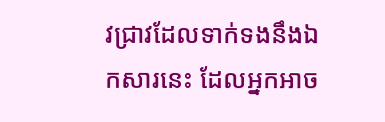វជ្រាវដែលទាក់ទងនឹងឯកសារនេះ ដែលអ្នកអាច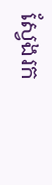ស្វែងរក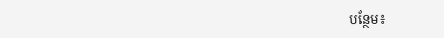បន្ថែម៖